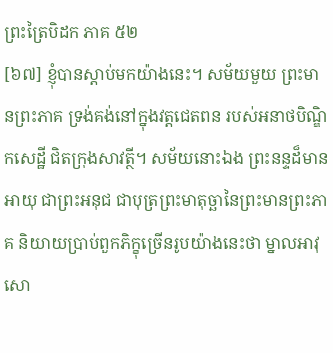ព្រះត្រៃបិដក ភាគ ៥២
[៦៧] ខ្ញុំបានស្តាប់មកយ៉ាងនេះ។ សម័យមួយ ព្រះមានព្រះភាគ ទ្រង់គង់នៅក្នុងវត្តជេតពន របស់អនាថបិណ្ឌិកសេដ្ឋី ជិតក្រុងសាវត្ថី។ សម័យនោះឯង ព្រះនន្ទដ៏មានអាយុ ជាព្រះអនុជ ជាបុត្រព្រះមាតុច្ឆានៃព្រះមានព្រះភាគ និយាយប្រាប់ពួកភិក្ខុច្រើនរូបយ៉ាងនេះថា ម្នាលអាវុសោ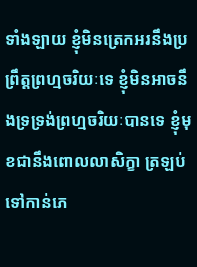ទាំងឡាយ ខ្ញុំមិនត្រេកអរនឹងប្រព្រឹត្តព្រហ្មចរិយៈទេ ខ្ញុំមិនអាចនឹងទ្រទ្រង់ព្រហ្មចរិយៈបានទេ ខ្ញុំមុខជានឹងពោលលាសិក្ខា ត្រឡប់ទៅកាន់ភេ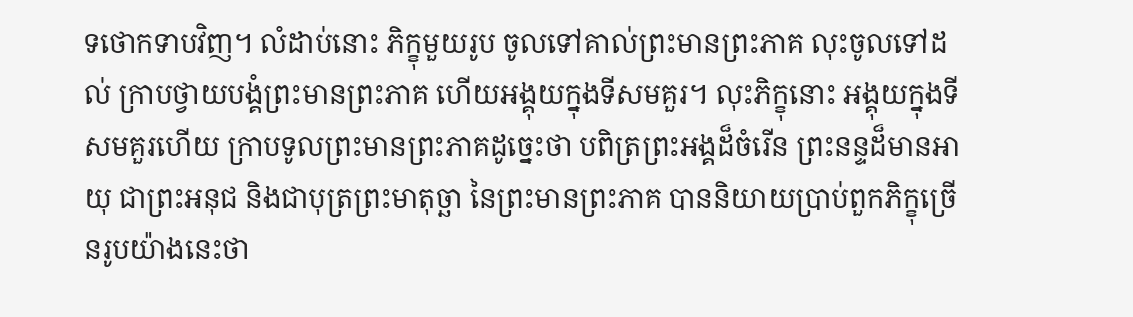ទថោកទាបវិញ។ លំដាប់នោះ ភិក្ខុមួយរូប ចូលទៅគាល់ព្រះមានព្រះភាគ លុះចូលទៅដល់ ក្រាបថ្វាយបង្គំព្រះមានព្រះភាគ ហើយអង្គុយក្នុងទីសមគួរ។ លុះភិក្ខុនោះ អង្គុយក្នុងទីសមគួរហើយ ក្រាបទូលព្រះមានព្រះភាគដូច្នេះថា បពិត្រព្រះអង្គដ៏ចំរើន ព្រះនន្ទដ៏មានអាយុ ជាព្រះអនុជ និងជាបុត្រព្រះមាតុច្ឆា នៃព្រះមានព្រះភាគ បាននិយាយប្រាប់ពួកភិក្ខុច្រើនរូបយ៉ាងនេះថា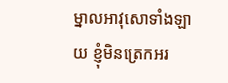ម្នាលអាវុសោទាំងឡាយ ខ្ញុំមិនត្រេកអរ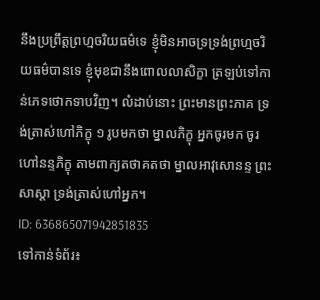នឹងប្រព្រឹត្តព្រហ្មចរិយធម៌ទេ ខ្ញុំមិនអាចទ្រទ្រង់ព្រហ្មចរិយធម៌បានទេ ខ្ញុំមុខជានឹងពោលលាសិក្ខា ត្រឡប់ទៅកាន់ភេទថោកទាបវិញ។ លំដាប់នោះ ព្រះមានព្រះភាគ ទ្រង់ត្រាស់ហៅភិក្ខុ ១ រូបមកថា ម្នាលភិក្ខុ អ្នកចូរមក ចូរហៅនន្ទភិក្ខុ តាមពាក្យតថាគតថា ម្នាលអាវុសោនន្ទ ព្រះសាស្តា ទ្រង់ត្រាស់ហៅអ្នក។
ID: 636865071942851835
ទៅកាន់ទំព័រ៖